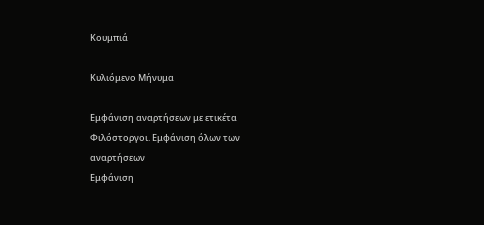Κουμπιά

Κυλιόμενο Μήνυμα

Εμφάνιση αναρτήσεων με ετικέτα Φιλόστοργοι. Εμφάνιση όλων των αναρτήσεων
Εμφάνιση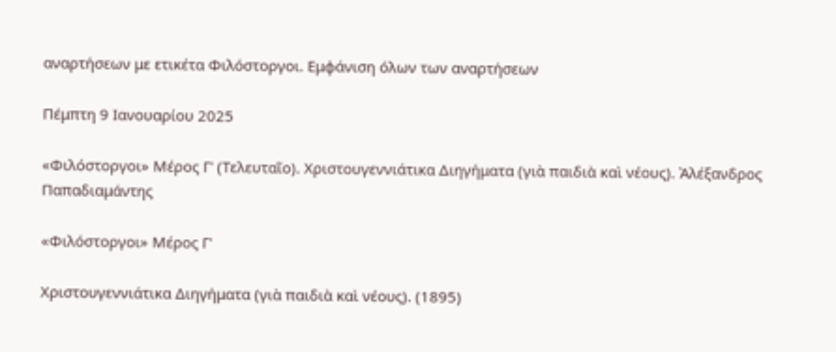αναρτήσεων με ετικέτα Φιλόστοργοι. Εμφάνιση όλων των αναρτήσεων

Πέμπτη 9 Ιανουαρίου 2025

«Φιλόστοργοι» Μέρος Γ' (Τελευταῖο). Χριστουγεννιάτικα Διηγήματα (γιὰ παιδιὰ καὶ νέους). Ἀλέξανδρος Παπαδιαμάντης

«Φιλόστοργοι» Μέρος Γ'

Χριστουγεννιάτικα Διηγήματα (γιὰ παιδιὰ καὶ νέους). (1895)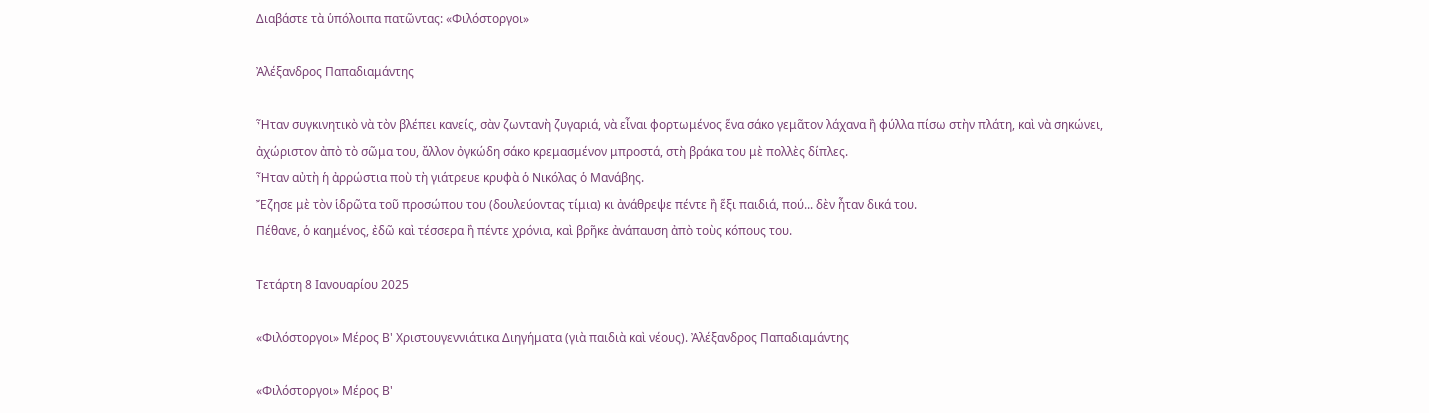Διαβάστε τὰ ὑπόλοιπα πατῶντας: «Φιλόστοργοι»

Ἀλέξανδρος Παπαδιαμάντης

Ἦταν συγκινητικὸ νὰ τὸν βλέπει κανείς, σὰν ζωντανὴ ζυγαριά, νὰ εἶναι φορτωμένος ἕνα σάκο γεμᾶτον λάχανα ἢ φύλλα πίσω στὴν πλάτη, καὶ νὰ σηκώνει, ἀχώριστον ἀπὸ τὸ σῶμα του, ἄλλον ὀγκώδη σάκο κρεμασμένον μπροστά, στὴ βράκα του μὲ πολλὲς δίπλες.
Ἦταν αὐτὴ ἡ ἀρρώστια ποὺ τὴ γιάτρευε κρυφὰ ὁ Νικόλας ὁ Μανάβης.
Ἔζησε μὲ τὸν ἱδρῶτα τοῦ προσώπου του (δουλεύοντας τίμια) κι ἀνάθρεψε πέντε ἢ ἕξι παιδιά, πού... δὲν ἦταν δικά του.
Πέθανε, ὁ καημένος, ἐδῶ καὶ τέσσερα ἢ πέντε χρόνια, καὶ βρῆκε ἀνάπαυση ἀπὸ τοὺς κόπους του.

Τετάρτη 8 Ιανουαρίου 2025

«Φιλόστοργοι» Μέρος Β' Χριστουγεννιάτικα Διηγήματα (γιὰ παιδιὰ καὶ νέους). Ἀλέξανδρος Παπαδιαμάντης

«Φιλόστοργοι» Μέρος Β'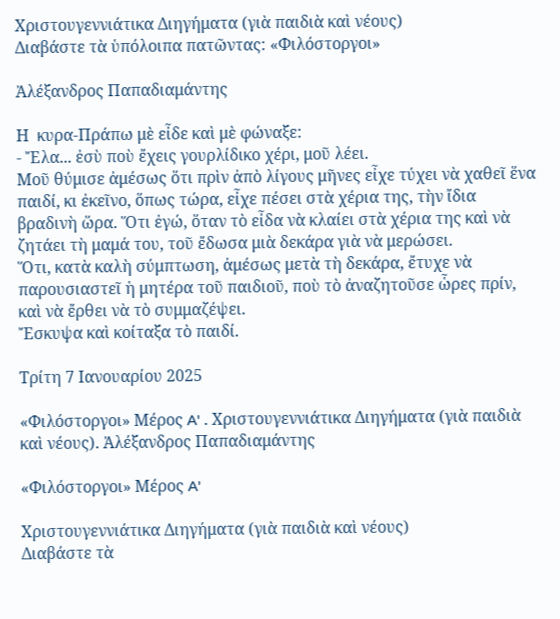Χριστουγεννιάτικα Διηγήματα (γιὰ παιδιὰ καὶ νέους)
Διαβάστε τὰ ὑπόλοιπα πατῶντας: «Φιλόστοργοι»

Ἀλέξανδρος Παπαδιαμάντης

Η  κυρα-Πράπω μὲ εἶδε καὶ μὲ φώναξε:
- Ἔλα... ἐσὺ ποὺ ἔχεις γουρλίδικο χέρι, μοῦ λέει.
Μοῦ θύμισε ἀμέσως ὅτι πρὶν ἀπὸ λίγους μῆνες εἶχε τύχει νὰ χαθεῖ ἕνα παιδί, κι ἐκεῖνο, ὅπως τώρα, εἶχε πέσει στὰ χέρια της, τὴν ἴδια βραδινὴ ὥρα. Ὅτι ἐγώ, ὅταν τὸ εἶδα νὰ κλαίει στὰ χέρια της καὶ νὰ ζητάει τὴ μαμά του, τοῦ ἔδωσα μιὰ δεκάρα γιὰ νὰ μερώσει.
Ὅτι, κατὰ καλὴ σύμπτωση, ἀμέσως μετὰ τὴ δεκάρα, ἔτυχε νὰ παρουσιαστεῖ ἡ μητέρα τοῦ παιδιοῦ, ποὺ τὸ ἀναζητοῦσε ὧρες πρίν, καὶ νὰ ἔρθει νὰ τὸ συμμαζέψει.
Ἔσκυψα καὶ κοίταξα τὸ παιδί.

Τρίτη 7 Ιανουαρίου 2025

«Φιλόστοργοι» Μέρος A' . Χριστουγεννιάτικα Διηγήματα (γιὰ παιδιὰ καὶ νέους). Ἀλέξανδρος Παπαδιαμάντης

«Φιλόστοργοι» Μέρος A'

Χριστουγεννιάτικα Διηγήματα (γιὰ παιδιὰ καὶ νέους)
Διαβάστε τὰ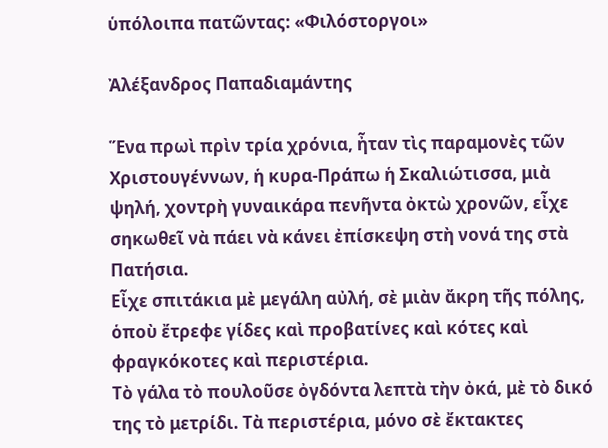ὑπόλοιπα πατῶντας: «Φιλόστοργοι»

Ἀλέξανδρος Παπαδιαμάντης

Ἕνα πρωὶ πρὶν τρία χρόνια, ἦταν τὶς παραμονὲς τῶν Χριστουγέννων, ἡ κυρα-Πράπω ἡ Σκαλιώτισσα, μιὰ ψηλή, χοντρὴ γυναικάρα πενῆντα ὀκτὼ χρονῶν, εἶχε σηκωθεῖ νὰ πάει νὰ κάνει ἐπίσκεψη στὴ νονά της στὰ Πατήσια.
Εἶχε σπιτάκια μὲ μεγάλη αὐλή, σὲ μιὰν ἄκρη τῆς πόλης, ὁποὺ ἔτρεφε γίδες καὶ προβατίνες καὶ κότες καὶ φραγκόκοτες καὶ περιστέρια.
Τὸ γάλα τὸ πουλοῦσε ὀγδόντα λεπτὰ τὴν ὀκά, μὲ τὸ δικό της τὸ μετρίδι. Τὰ περιστέρια, μόνο σὲ ἔκτακτες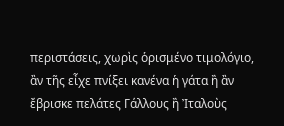περιστάσεις, χωρὶς ὁρισμένο τιμολόγιο, ἂν τῆς εἶχε πνίξει κανένα ἡ γάτα ἢ ἂν ἔβρισκε πελάτες Γάλλους ἢ Ἰταλοὺς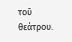τοῦ θεάτρου.